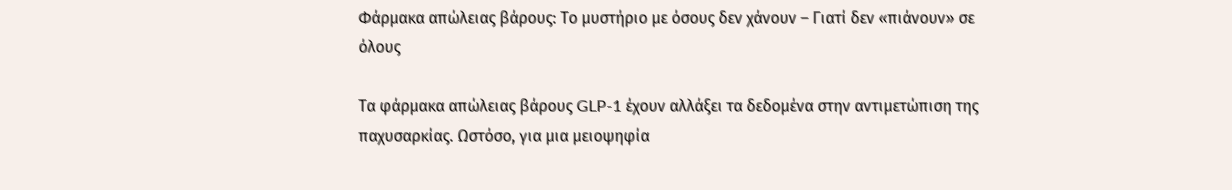Φάρμακα απώλειας βάρους: Το μυστήριο με όσους δεν χάνουν – Γιατί δεν «πιάνουν» σε όλους

Τα φάρμακα απώλειας βάρους GLP-1 έχουν αλλάξει τα δεδομένα στην αντιμετώπιση της παχυσαρκίας. Ωστόσο, για μια μειοψηφία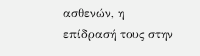ασθενών, η επίδρασή τους στην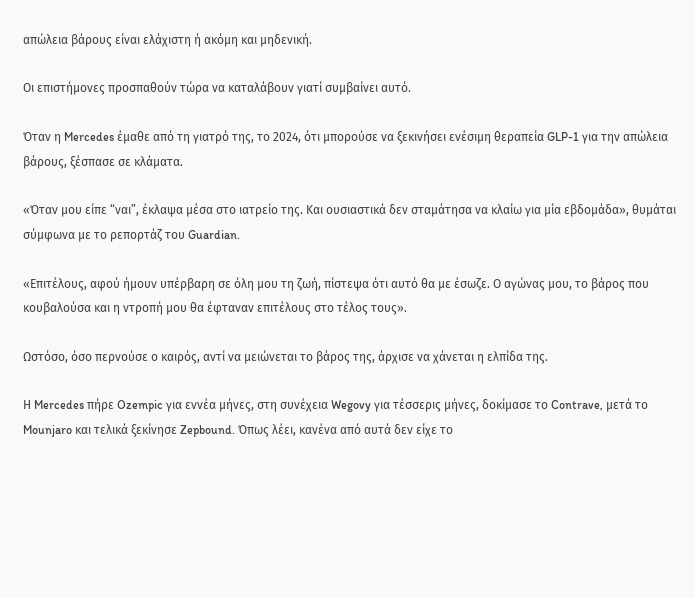απώλεια βάρους είναι ελάχιστη ή ακόμη και μηδενική.

Οι επιστήμονες προσπαθούν τώρα να καταλάβουν γιατί συμβαίνει αυτό.

Όταν η Mercedes έμαθε από τη γιατρό της, το 2024, ότι μπορούσε να ξεκινήσει ενέσιμη θεραπεία GLP-1 για την απώλεια βάρους, ξέσπασε σε κλάματα.

«Όταν μου είπε “ναι”, έκλαψα μέσα στο ιατρείο της. Και ουσιαστικά δεν σταμάτησα να κλαίω για μία εβδομάδα», θυμάται σύμφωνα με το ρεπορτάζ του Guardian.

«Επιτέλους, αφού ήμουν υπέρβαρη σε όλη μου τη ζωή, πίστεψα ότι αυτό θα με έσωζε. Ο αγώνας μου, το βάρος που κουβαλούσα και η ντροπή μου θα έφταναν επιτέλους στο τέλος τους».

Ωστόσο, όσο περνούσε ο καιρός, αντί να μειώνεται το βάρος της, άρχισε να χάνεται η ελπίδα της.

Η Mercedes πήρε Ozempic για εννέα μήνες, στη συνέχεια Wegovy για τέσσερις μήνες, δοκίμασε το Contrave, μετά το Mounjaro και τελικά ξεκίνησε Zepbound. Όπως λέει, κανένα από αυτά δεν είχε το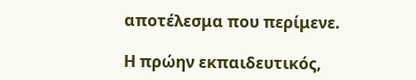αποτέλεσμα που περίμενε.

Η πρώην εκπαιδευτικός,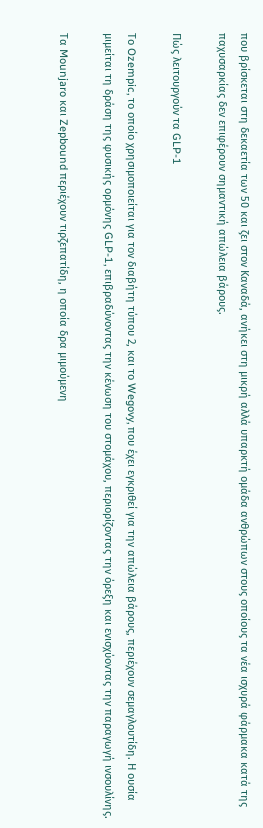που βρίσκεται στη δεκαετία των 50 και ζει στον Καναδά, ανήκει στη μικρή αλλά υπαρκτή ομάδα ανθρώπων στους οποίους τα νέα ισχυρά φάρμακα κατά της παχυσαρκίας δεν επιφέρουν σημαντική απώλεια βάρους.

Πώς λειτουργούν τα GLP-1

Το Ozempic, το οποίο χρησιμοποιείται για τον διαβήτη τύπου 2, και το Wegovy, που έχει εγκριθεί για την απώλεια βάρους, περιέχουν σεμαγλουτίδη. Η ουσία μιμείται τη δράση της φυσικής ορμόνης GLP-1, επιβραδύνοντας την κένωση του στομάχου, περιορίζοντας την όρεξη και ενισχύοντας την παραγωγή ινσουλίνης.

Τα Mounjaro και Zepbound περιέχουν τιρζεπατίδη, η οποία δρα μιμούμενη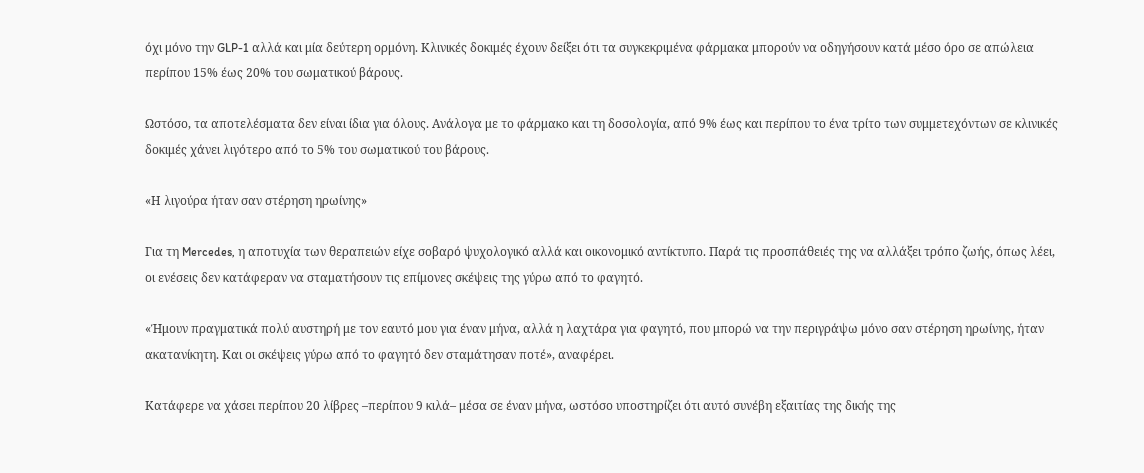όχι μόνο την GLP-1 αλλά και μία δεύτερη ορμόνη. Κλινικές δοκιμές έχουν δείξει ότι τα συγκεκριμένα φάρμακα μπορούν να οδηγήσουν κατά μέσο όρο σε απώλεια περίπου 15% έως 20% του σωματικού βάρους.

Ωστόσο, τα αποτελέσματα δεν είναι ίδια για όλους. Ανάλογα με το φάρμακο και τη δοσολογία, από 9% έως και περίπου το ένα τρίτο των συμμετεχόντων σε κλινικές δοκιμές χάνει λιγότερο από το 5% του σωματικού του βάρους.

«Η λιγούρα ήταν σαν στέρηση ηρωίνης»

Για τη Mercedes, η αποτυχία των θεραπειών είχε σοβαρό ψυχολογικό αλλά και οικονομικό αντίκτυπο. Παρά τις προσπάθειές της να αλλάξει τρόπο ζωής, όπως λέει, οι ενέσεις δεν κατάφεραν να σταματήσουν τις επίμονες σκέψεις της γύρω από το φαγητό.

«Ήμουν πραγματικά πολύ αυστηρή με τον εαυτό μου για έναν μήνα, αλλά η λαχτάρα για φαγητό, που μπορώ να την περιγράψω μόνο σαν στέρηση ηρωίνης, ήταν ακατανίκητη. Και οι σκέψεις γύρω από το φαγητό δεν σταμάτησαν ποτέ», αναφέρει.

Κατάφερε να χάσει περίπου 20 λίβρες –περίπου 9 κιλά– μέσα σε έναν μήνα, ωστόσο υποστηρίζει ότι αυτό συνέβη εξαιτίας της δικής της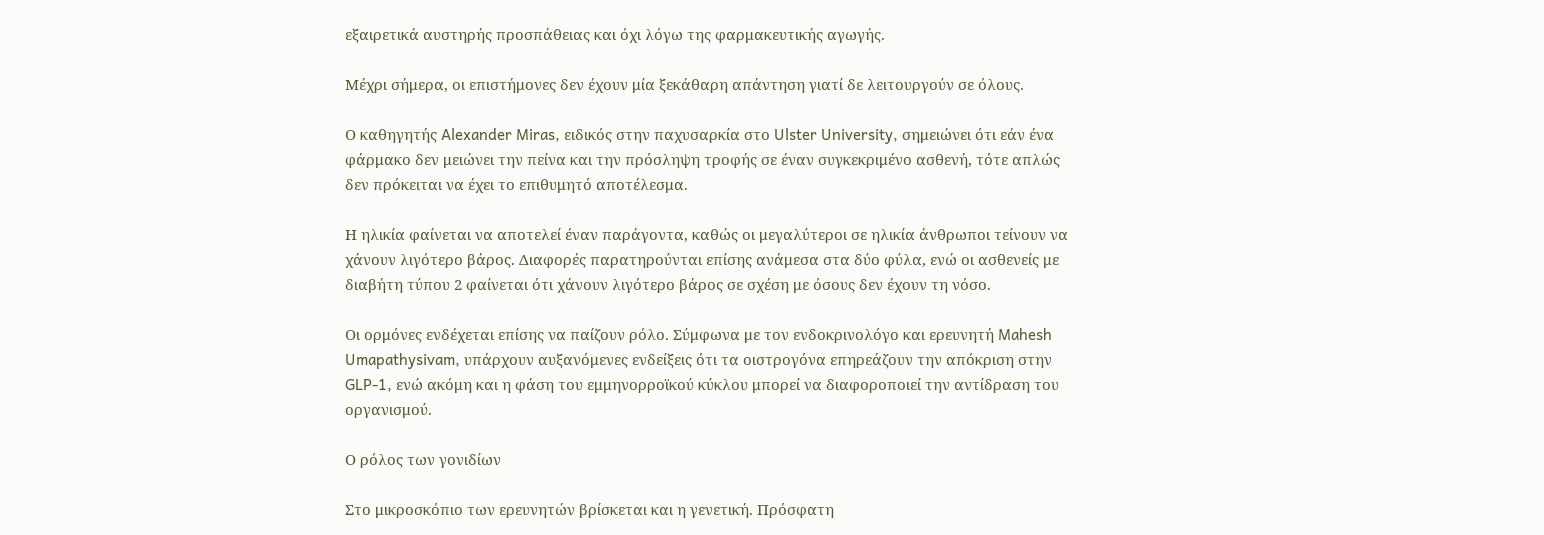εξαιρετικά αυστηρής προσπάθειας και όχι λόγω της φαρμακευτικής αγωγής.

Μέχρι σήμερα, οι επιστήμονες δεν έχουν μία ξεκάθαρη απάντηση γιατί δε λειτουργούν σε όλους.

Ο καθηγητής Alexander Miras, ειδικός στην παχυσαρκία στο Ulster University, σημειώνει ότι εάν ένα φάρμακο δεν μειώνει την πείνα και την πρόσληψη τροφής σε έναν συγκεκριμένο ασθενή, τότε απλώς δεν πρόκειται να έχει το επιθυμητό αποτέλεσμα.

Η ηλικία φαίνεται να αποτελεί έναν παράγοντα, καθώς οι μεγαλύτεροι σε ηλικία άνθρωποι τείνουν να χάνουν λιγότερο βάρος. Διαφορές παρατηρούνται επίσης ανάμεσα στα δύο φύλα, ενώ οι ασθενείς με διαβήτη τύπου 2 φαίνεται ότι χάνουν λιγότερο βάρος σε σχέση με όσους δεν έχουν τη νόσο.

Οι ορμόνες ενδέχεται επίσης να παίζουν ρόλο. Σύμφωνα με τον ενδοκρινολόγο και ερευνητή Mahesh Umapathysivam, υπάρχουν αυξανόμενες ενδείξεις ότι τα οιστρογόνα επηρεάζουν την απόκριση στην GLP-1, ενώ ακόμη και η φάση του εμμηνορροϊκού κύκλου μπορεί να διαφοροποιεί την αντίδραση του οργανισμού.

Ο ρόλος των γονιδίων

Στο μικροσκόπιο των ερευνητών βρίσκεται και η γενετική. Πρόσφατη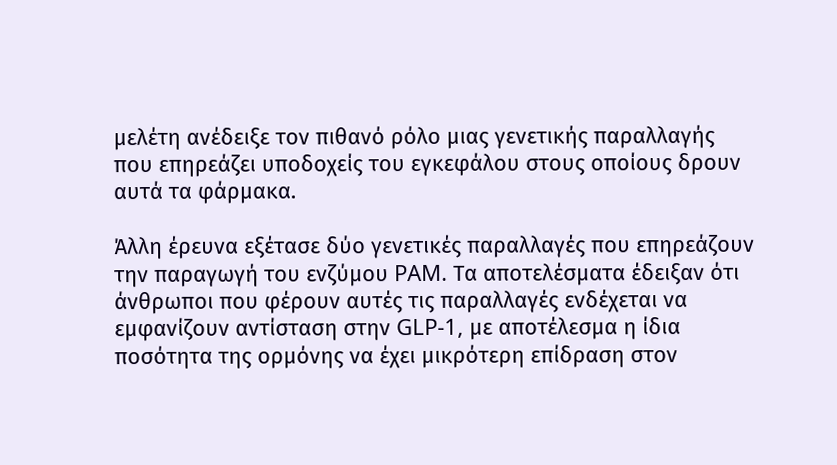μελέτη ανέδειξε τον πιθανό ρόλο μιας γενετικής παραλλαγής που επηρεάζει υποδοχείς του εγκεφάλου στους οποίους δρουν αυτά τα φάρμακα.

Άλλη έρευνα εξέτασε δύο γενετικές παραλλαγές που επηρεάζουν την παραγωγή του ενζύμου PAM. Τα αποτελέσματα έδειξαν ότι άνθρωποι που φέρουν αυτές τις παραλλαγές ενδέχεται να εμφανίζουν αντίσταση στην GLP-1, με αποτέλεσμα η ίδια ποσότητα της ορμόνης να έχει μικρότερη επίδραση στον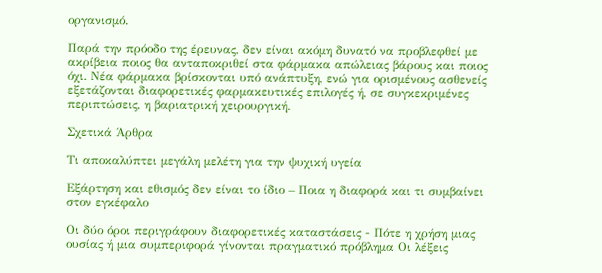οργανισμό.

Παρά την πρόοδο της έρευνας, δεν είναι ακόμη δυνατό να προβλεφθεί με ακρίβεια ποιος θα ανταποκριθεί στα φάρμακα απώλειας βάρους και ποιος όχι. Νέα φάρμακα βρίσκονται υπό ανάπτυξη, ενώ για ορισμένους ασθενείς εξετάζονται διαφορετικές φαρμακευτικές επιλογές ή, σε συγκεκριμένες περιπτώσεις, η βαριατρική χειρουργική.

Σχετικά Άρθρα

Τι αποκαλύπτει μεγάλη μελέτη για την ψυχική υγεία

Εξάρτηση και εθισμός δεν είναι το ίδιο – Ποια η διαφορά και τι συμβαίνει στον εγκέφαλο

Οι δύο όροι περιγράφουν διαφορετικές καταστάσεις - Πότε η χρήση μιας ουσίας ή μια συμπεριφορά γίνονται πραγματικό πρόβλημα Οι λέξεις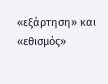«εξάρτηση» και «εθισμός»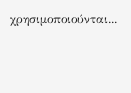χρησιμοποιούνται...